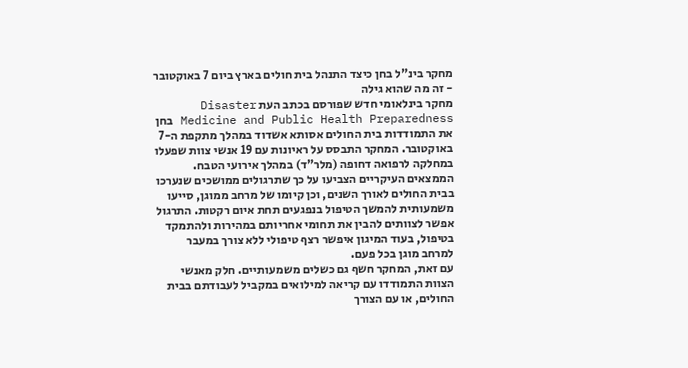מחקר בינ"ל בחן כיצד התנהל בית חולים בארץ ביום 7 באוקטובר - זה מה שהוא גילה
מחקר בינלאומי חדש שפורסם בכתב העת Disaster Medicine and Public Health Preparedness בחן את התמודדות בית החולים אסותא אשדוד במהלך מתקפת ה-7 באוקטובר. המחקר התבסס על ראיונות עם 19 אנשי צוות שפעלו במחלקה לרפואה דחופה (מלר"ד) במהלך אירועי הטבח.
הממצאים העיקריים הצביעו על כך שתרגולים ממושכים שנערכו בבית החולים לאורך השנים, וכן קיומו של מרחב ממוגן, סייעו משמעותית להמשך הטיפול בנפגעים תחת איום רקטות. התרגול אפשר לצוותים להבין את תחומי אחריותם במהירות ולהתמקד בטיפול, בעוד המיגון איפשר רצף טיפולי ללא צורך במעבר למרחב מוגן בכל פעם.
עם זאת, המחקר חשף גם כשלים משמעותיים. חלק מאנשי הצוות התמודדו עם קריאה למילואים במקביל לעבודתם בבית החולים, או עם הצורך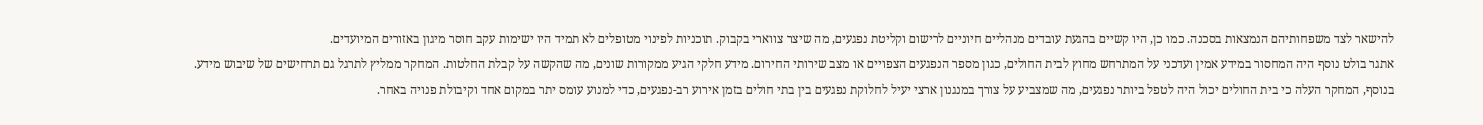להישאר לצד משפחותיהם הנמצאות בסכנה. כמו כן, היו קשיים בהגעת עובדים מנהליים חיוניים לרישום וקליטת נפגעים, מה שיצר צווארי בקבוק. תוכניות לפינוי מטופלים לא תמיד היו ישימות עקב חוסר מיגון באזורים המיועדים.
אתגר בולט נוסף היה המחסור במידע אמין ועדכני על המתרחש מחוץ לבית החולים, כגון מספר הנפגעים הצפויים או מצב שירותי החירום. מידע חלקי הגיע ממקורות שונים, מה שהקשה על קבלת החלטות. המחקר ממליץ לתרגל גם תרחישים של שיבוש מידע.
בנוסף, המחקר העלה כי בית החולים יכול היה לטפל ביותר נפגעים, מה שמצביע על צורך במנגנון ארצי יעיל לחלוקת נפגעים בין בתי חולים בזמן אירוע רב-נפגעים, כדי למנוע עומס יתר במקום אחד וקיבולת פנויה באחר.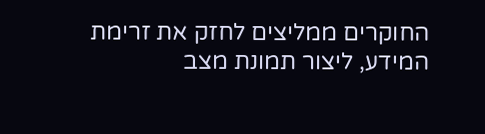החוקרים ממליצים לחזק את זרימת המידע, ליצור תמונת מצב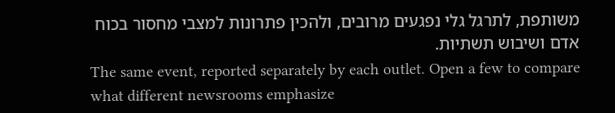משותפת, לתרגל גלי נפגעים מרובים, ולהכין פתרונות למצבי מחסור בכוח אדם ושיבוש תשתיות.
The same event, reported separately by each outlet. Open a few to compare what different newsrooms emphasize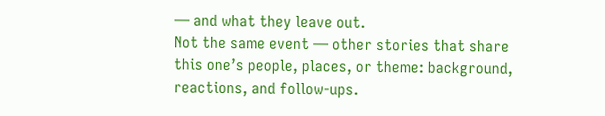— and what they leave out.
Not the same event — other stories that share this one’s people, places, or theme: background, reactions, and follow-ups.